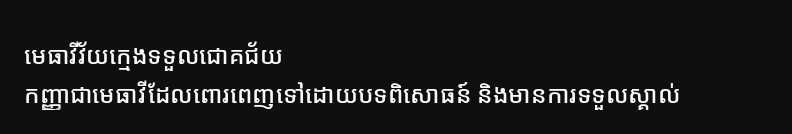មេធាវីវ័យក្មេងទទួលជោគជ័យ
កញ្ញាជាមេធាវីដែលពោរពេញទៅដោយបទពិសោធន៍ និងមានការទទួលស្គាល់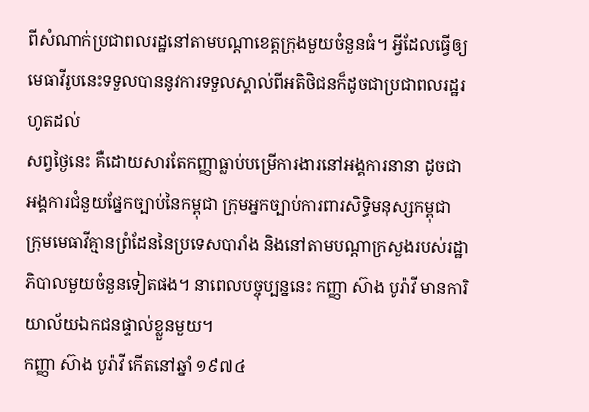ពីសំណាក់ប្រជាពលរដ្ឋនៅតាមបណ្ដាខេត្តក្រុងមួយចំនួនធំ។ អ្វីដែលធ្វើឲ្យមេធាវីរូបនេះទទួលបាននូវការទទួលស្គាល់ពីអតិថិជនក៏ដូចជាប្រជាពលរដ្ឋរហូតដល់
សព្វថ្ងៃនេះ គឺដោយសារតែកញ្ញាធ្លាប់បម្រើការងារនៅអង្គការនានា ដូចជាអង្គការជំនួយផ្នែកច្បាប់នៃកម្ពុជា ក្រុមអ្នកច្បាប់ការពារសិទ្ធិមនុស្សកម្ពុជា ក្រុមមេធាវីគ្មានព្រំដែននៃប្រទេសបារាំង និងនៅតាមបណ្ដាក្រសួងរបស់រដ្ឋាភិបាលមួយចំនួនទៀតផង។ នាពេលបច្ចុប្បន្ននេះ កញ្ញា ស៊ាង បូរ៉ាវី មានការិយាល័យឯកជនផ្ទាល់ខ្លួនមួយ។
កញ្ញា ស៊ាង បូរ៉ាវី កើតនៅឆ្នាំ ១៩៧៤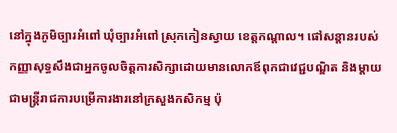នៅក្នុងភូមិច្បារអំពៅ ឃុំច្បារអំពៅ ស្រុកកៀនស្វាយ ខេត្តកណ្ដាល។ ផៅសន្ដានរបស់កញ្ញាសុទ្ធសឹងជាអ្នកចូលចិត្តការសិក្សាដោយមានលោកឪពុកជាវេជ្ជបណ្ឌិត និងម្ដាយជាមន្ត្រីរាជការបម្រើការងារនៅក្រសួងកសិកម្ម ប៉ុ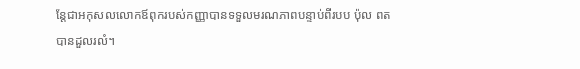ន្តែជាអកុសលលោកឪពុករបស់កញ្ញាបានទទួលមរណភាពបន្ទាប់ពីរបប ប៉ុល ពត បានដួលរលំ។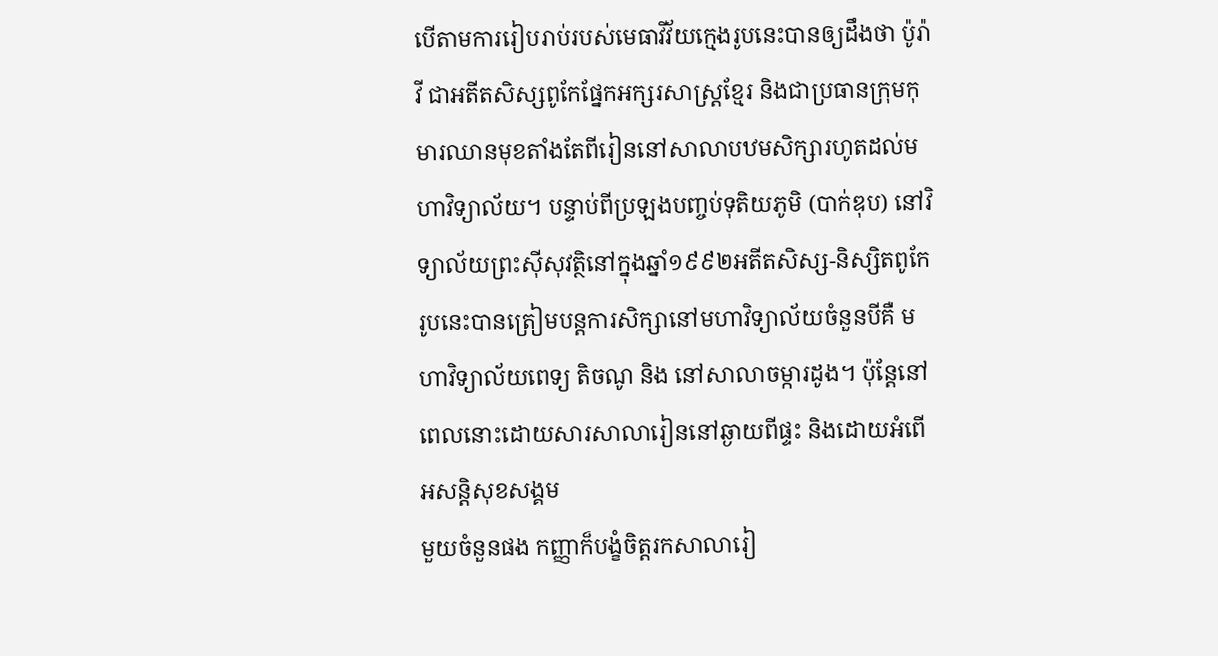បើតាមការរៀបរាប់របស់មេធាវីវ័យក្មេងរូបនេះបានឲ្យដឹងថា ប៉ូរ៉ាវី ជាអតីតសិស្សពូកែផ្នែកអក្សរសាស្ត្រខ្មែរ និងជាប្រធានក្រុមកុមារឈានមុខតាំងតែពីរៀននៅសាលាបឋមសិក្សារហូតដល់មហាវិទ្យាល័យ។ បន្ទាប់ពីប្រឡងបញ្ចប់ទុតិយភូមិ (បាក់ឌុប) នៅវិទ្យាល័យព្រះស៊ីសុវត្ថិនៅក្នុងឆ្នាំ១៩៩២អតីតសិស្ស-និស្សិតពូកែរូបនេះបានត្រៀមបន្តការសិក្សានៅមហាវិទ្យាល័យចំនួនបីគឺ មហាវិទ្យាល័យពេទ្យ តិចណូ និង នៅសាលាចម្ការដូង។ ប៉ុន្តែនៅពេលនោះដោយសារសាលារៀននៅឆ្ងាយពីផ្ទះ និងដោយអំពើអសន្ដិសុខសង្គម
មួយចំនួនផង កញ្ញាក៏បង្ខំចិត្តរកសាលារៀ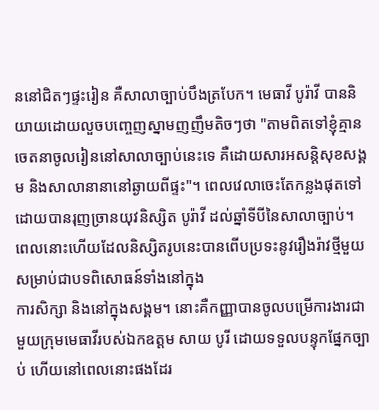ននៅជិតៗផ្ទះរៀន គឺសាលាច្បាប់បឹងត្របែក។ មេធាវី បូរ៉ាវី បាននិយាយដោយលួចបញ្ចេញស្នាមញញឹមតិចៗថា "តាមពិតទៅខ្ញុំគ្មានចេតនាចូលរៀននៅសាលាច្បាប់នេះទេ គឺដោយសារអសន្ដិសុខសង្គម និងសាលានានានៅឆ្ងាយពីផ្ទះ"។ ពេលវេលាចេះតែកន្លងផុតទៅដោយបានរុញច្រានយុវនិស្សិត បូរ៉ាវី ដល់ឆ្នាំទីបីនៃសាលាច្បាប់។ ពេលនោះហើយដែលនិស្សិតរូបនេះបានពើបប្រទះនូវរឿងរ៉ាវថ្មីមួយសម្រាប់ជាបទពិសោធន៍ទាំងនៅក្នុង
ការសិក្សា និងនៅក្នុងសង្គម។ នោះគឺកញ្ញាបានចូលបម្រើការងារជាមួយក្រុមមេធាវីរបស់ឯកឧត្តម សាយ បូរី ដោយទទួលបន្ទុកផ្នែកច្បាប់ ហើយនៅពេលនោះផងដែរ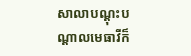សាលាបណ្ដុះបណ្ដាលមេធាវីក៏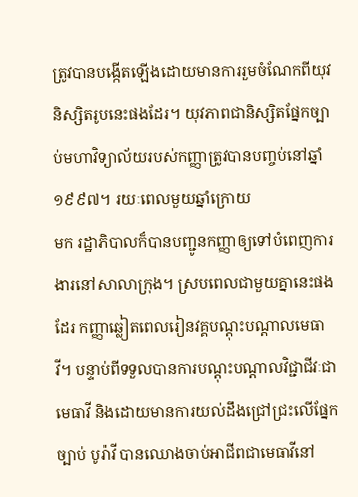ត្រូវបានបង្កើតឡើងដោយមានការរួមចំណែកពីយុវនិស្សិតរូបនេះផងដែរ។ យុវភាពជានិស្សិតផ្នែកច្បាប់មហាវិទ្យាល័យរបស់កញ្ញាត្រូវបានបញ្ចប់នៅឆ្នាំ១៩៩៧។ រយៈពេលមួយឆ្នាំក្រោយ
មក រដ្ឋាភិបាលក៏បានបញ្ជូនកញ្ញាឲ្យទៅបំពេញការងារនៅសាលាក្រុង។ ស្របពេលជាមួយគ្នានេះផងដែរ កញ្ញាឆ្លៀតពេលរៀនវគ្គបណ្ដុះបណ្ដាលមេធាវី។ បន្ទាប់ពីទទួលបានការបណ្ដុះបណ្ដាលវិជ្ជាជីវៈជាមេធាវី និងដោយមានការយល់ដឹងជ្រៅជ្រះលើផ្នែកច្បាប់ បូរ៉ាវី បានឈោងចាប់អាជីពជាមេធាវីនៅ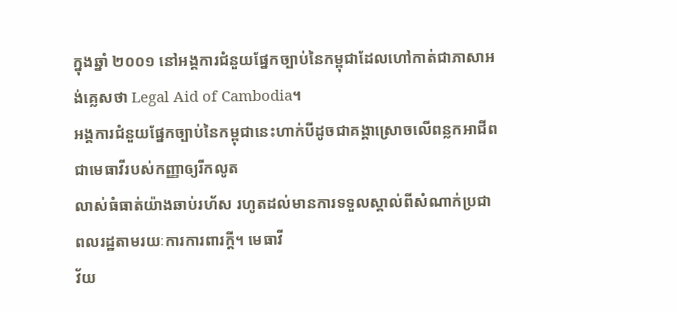ក្នុងឆ្នាំ ២០០១ នៅអង្គការជំនួយផ្នែកច្បាប់នៃកម្ពុជាដែលហៅកាត់ជាភាសាអង់គ្លេសថា Legal Aid of Cambodia។
អង្គការជំនួយផ្នែកច្បាប់នៃកម្ពុជានេះហាក់បីដូចជាគង្គាស្រោចលើពន្លកអាជីពជាមេធាវីរបស់កញ្ញាឲ្យរីកលូត
លាស់ធំធាត់យ៉ាងឆាប់រហ័ស រហូតដល់មានការទទួលស្គាល់ពីសំណាក់ប្រជាពលរដ្ឋតាមរយៈការការពារក្ដី។ មេធាវី
វ័យ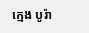ក្មេង បូរ៉ា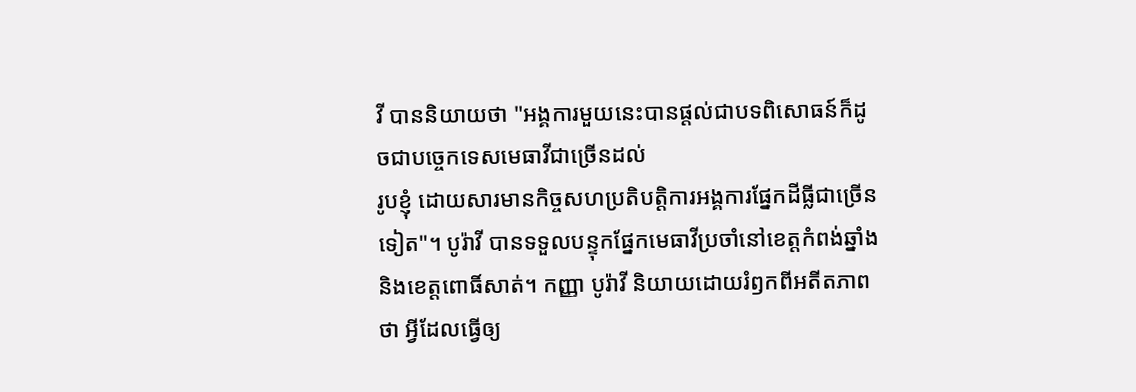វី បាននិយាយថា "អង្គការមួយនេះបានផ្ដល់ជាបទពិសោធន៍ក៏ដូចជាបច្ចេកទេសមេធាវីជាច្រើនដល់
រូបខ្ញុំ ដោយសារមានកិច្ចសហប្រតិបត្តិការអង្គការផ្នែកដីធ្លីជាច្រើនទៀត"។ បូរ៉ាវី បានទទួលបន្ទុកផ្នែកមេធាវីប្រចាំនៅខេត្តកំពង់ឆ្នាំង និងខេត្តពោធិ៍សាត់។ កញ្ញា បូរ៉ាវី និយាយដោយរំឭកពីអតីតភាព
ថា អ្វីដែលធ្វើឲ្យ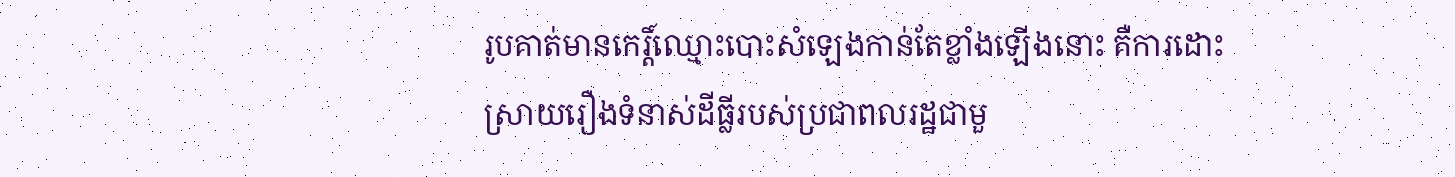រូបគាត់មានកេរ្ដិ៍ឈ្មោះបោះសំឡេងកាន់តែខ្លាំងឡើងនោះ គឺការដោះស្រាយរឿងទំនាស់ដីធ្លីរបស់ប្រជាពលរដ្ឋជាមួ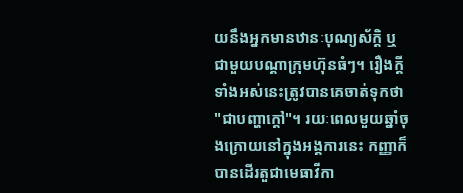យនឹងអ្នកមានឋានៈបុណ្យស័ក្ដិ ឬជាមួយបណ្ដាក្រុមហ៊ុនធំៗ។ រឿងក្ដីទាំងអស់នេះត្រូវបានគេចាត់ទុកថា "ជាបញ្ហាក្ដៅ"។ រយៈពេលមួយឆ្នាំចុងក្រោយនៅក្នុងអង្គការនេះ កញ្ញាក៏បានដើរតួជាមេធាវីកា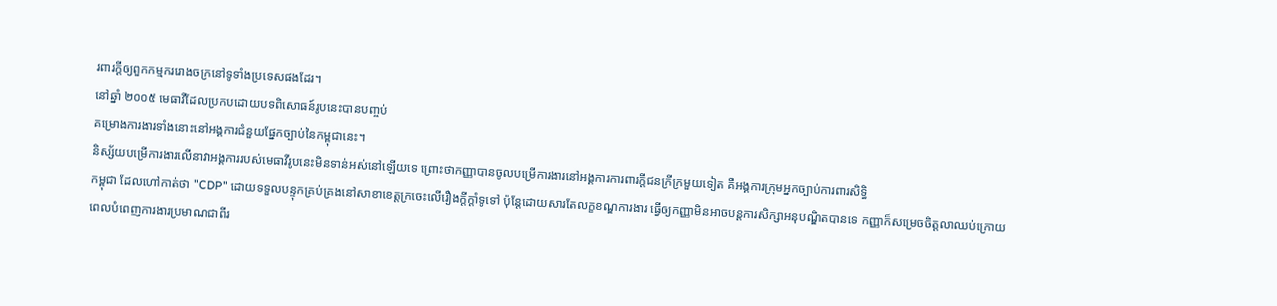រពារក្ដីឲ្យពួកកម្មកររោងចក្រនៅទូទាំងប្រទេសផងដែរ។
នៅឆ្នាំ ២០០៥ មេធាវីដែលប្រកបដោយបទពិសោធន៍រូបនេះបានបញ្ចប់
គម្រោងការងារទាំងនោះនៅអង្គការជំនួយផ្នែកច្បាប់នៃកម្ពុជានេះ។
និស្ស័យបម្រើការងារលើនាវាអង្គការរបស់មេធាវីរូបនេះមិនទាន់អស់នៅឡើយទេ ព្រោះថាកញ្ញាបានចូលបម្រើការងារនៅអង្គការការពារក្ដីជនក្រីក្រមួយទៀត គឺអង្គការក្រុមអ្នកច្បាប់ការពារសិទ្ធិ
កម្ពុជា ដែលហៅកាត់ថា "CDP" ដោយទទួលបន្ទុកគ្រប់គ្រងនៅសាខាខេត្តក្រចេះលើរឿងក្ដីក្ដាំទូទៅ ប៉ុន្តែដោយសារតែលក្ខខណ្ឌការងារ ធ្វើឲ្យកញ្ញាមិនអាចបន្តការសិក្សាអនុបណ្ឌិតបានទេ កញ្ញាក៏សម្រេចចិត្តលាឈប់ក្រោយពេលបំពេញការងារប្រមាណជាពីរ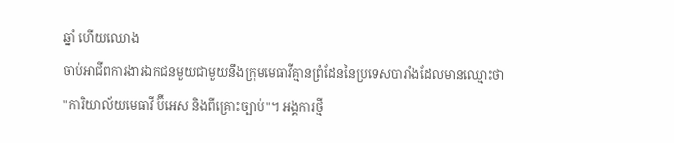ឆ្នាំ ហើយឈោង
ចាប់អាជីពការងារឯកជនមួយជាមួយនឹងក្រុមមេធាវីគ្មានព្រំដែននៃប្រទេសបារាំងដែលមានឈ្មោះថា
"ការិយាល័យមេធាវី ប៊ីអេស និងពីគ្រោះច្បាប់"។ អង្គការថ្មី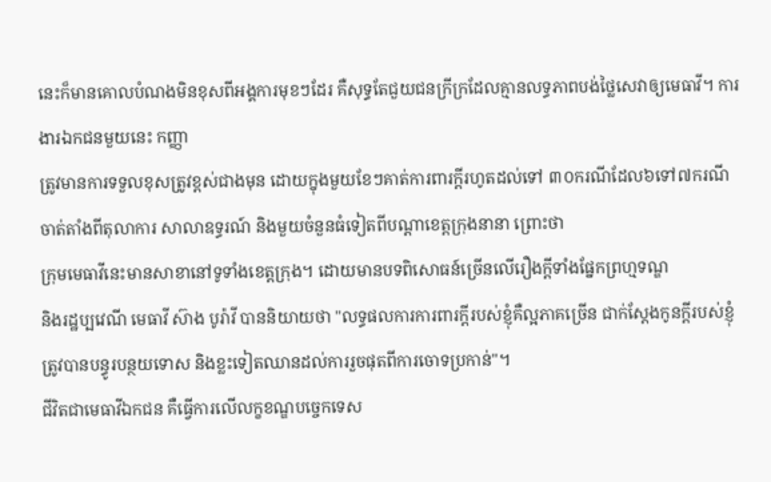នេះក៏មានគោលបំណងមិនខុសពីអង្គការមុខៗដែរ គឺសុទ្ធតែជួយជនក្រីក្រដែលគ្មានលទ្ធភាពបង់ថ្លៃសេវាឲ្យមេធាវី។ ការងារឯកជនមួយនេះ កញ្ញា
ត្រូវមានការទទួលខុសត្រូវខ្ពស់ជាងមុន ដោយក្នុងមួយខែៗគាត់ការពារក្ដីរហូតដល់ទៅ ៣០ករណីដែល៦ទៅ៧ករណីចាត់តាំងពីតុលាការ សាលាឧទ្ធរណ៍ និងមួយចំនួនធំទៀតពីបណ្ដាខេត្តក្រុងនានា ព្រោះថា
ក្រុមមេធាវីនេះមានសាខានៅទូទាំងខេត្តក្រុង។ ដោយមានបទពិសោធន៍ច្រើនលើរឿងក្ដីទាំងផ្នែកព្រហ្មទណ្ឌ
និងរដ្ឋប្បវេណី មេធាវី ស៊ាង បូរ៉ាវី បាននិយាយថា "លទ្ធផលការការពារក្ដីរបស់ខ្ញុំគឺល្អភាគច្រើន ជាក់ស្ដែងកូនក្ដីរបស់ខ្ញុំត្រូវបានបន្ធូរបន្ថយទោស និងខ្លះទៀតឈានដល់ការរួចផុតពីការចោទប្រកាន់"។
ជីវិតជាមេធាវីឯកជន គឺធ្វើការលើលក្ខខណ្ឌបច្ចេកទេស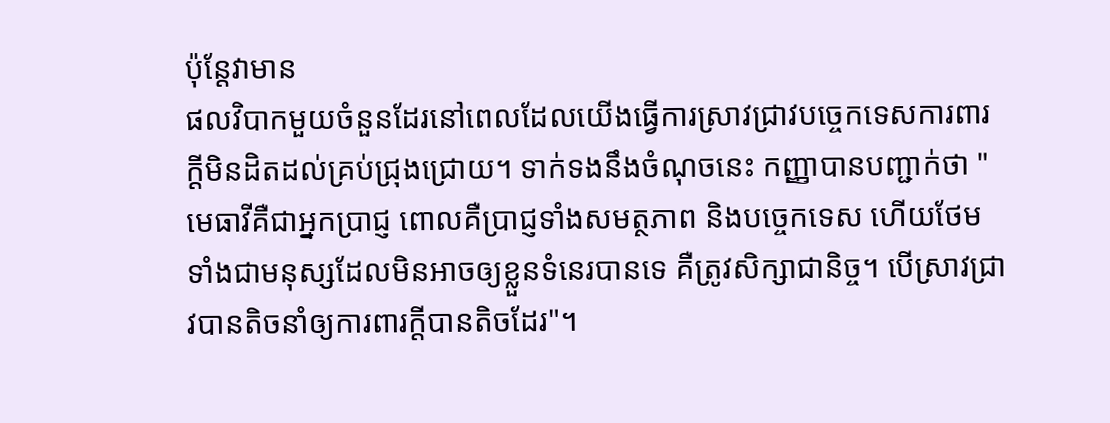ប៉ុន្តែវាមាន
ផលវិបាកមួយចំនួនដែរនៅពេលដែលយើងធ្វើការស្រាវជ្រាវបច្ចេកទេសការពារក្ដីមិនដិតដល់គ្រប់ជ្រុងជ្រោយ។ ទាក់ទងនឹងចំណុចនេះ កញ្ញាបានបញ្ជាក់ថា "មេធាវីគឺជាអ្នកប្រាជ្ញ ពោលគឺប្រាជ្ញទាំងសមត្ថភាព និងបច្ចេកទេស ហើយថែមទាំងជាមនុស្សដែលមិនអាចឲ្យខ្លួនទំនេរបានទេ គឺត្រូវសិក្សាជានិច្ច។ បើស្រាវជ្រាវបានតិចនាំឲ្យការពារក្ដីបានតិចដែរ"។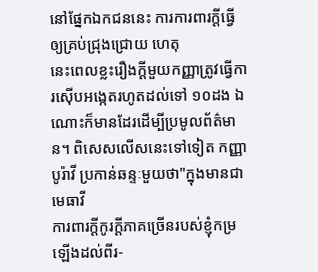នៅផ្នែកឯកជននេះ ការការពារក្ដីធ្វើឲ្យគ្រប់ជ្រុងជ្រោយ ហេតុ
នេះពេលខ្លះរឿងក្ដីមួយកញ្ញាត្រូវធ្វើការស៊ើបអង្កេតរហូតដល់ទៅ ១០ដង ឯណោះក៏មានដែរដើម្បីប្រមូលព័ត៌មាន។ ពិសេសលើសនេះទៅទៀត កញ្ញា បូរ៉ាវី ប្រកាន់ឆន្ទៈមួយថា"ក្នុងមានជាមេធាវី
ការពារក្ដីកូរក្ដីភាគច្រើនរបស់ខ្ញុំកម្រឡើងដល់ពីរ-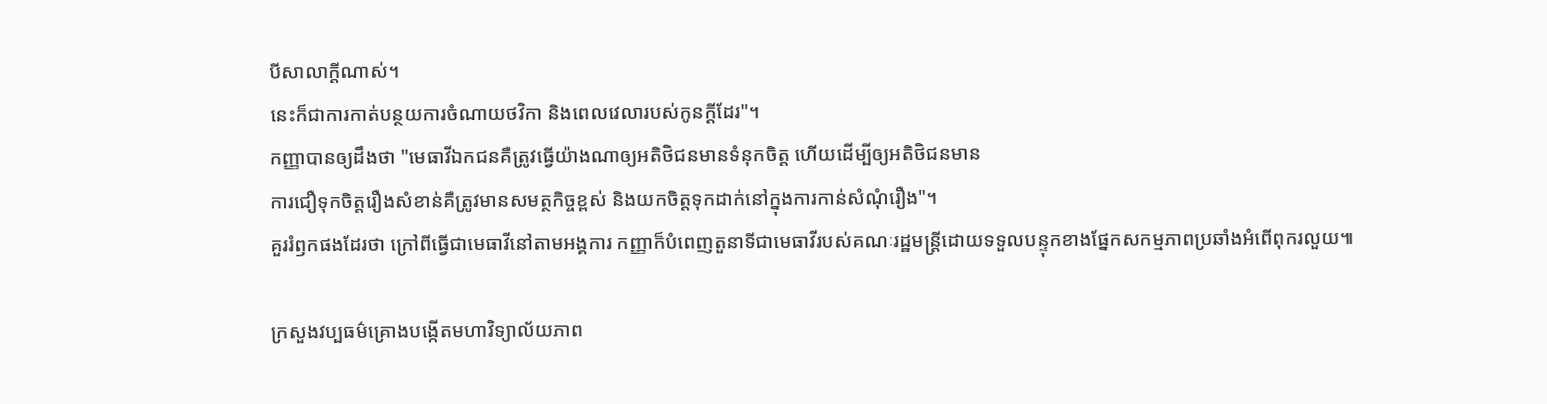បីសាលាក្ដីណាស់។
នេះក៏ជាការកាត់បន្ថយការចំណាយថវិកា និងពេលវេលារបស់កូនក្ដីដែរ"។
កញ្ញាបានឲ្យដឹងថា "មេធាវីឯកជនគឺត្រូវធ្វើយ៉ាងណាឲ្យអតិថិជនមានទំនុកចិត្ត ហើយដើម្បីឲ្យអតិថិជនមាន
ការជឿទុកចិត្តរឿងសំខាន់គឺត្រូវមានសមត្ថកិច្ចខ្ពស់ និងយកចិត្តទុកដាក់នៅក្នុងការកាន់សំណុំរឿង"។
គួររំឭកផងដែរថា ក្រៅពីធ្វើជាមេធាវីនៅតាមអង្គការ កញ្ញាក៏បំពេញតួនាទីជាមេធាវីរបស់គណៈរដ្ឋមន្ត្រីដោយទទួលបន្ទុកខាងផ្នែកសកម្មភាពប្រឆាំងអំពើពុករលួយ៕

ក្រសួងវប្បធម៌គ្រោងបង្កើតមហាវិទ្យាល័យភាព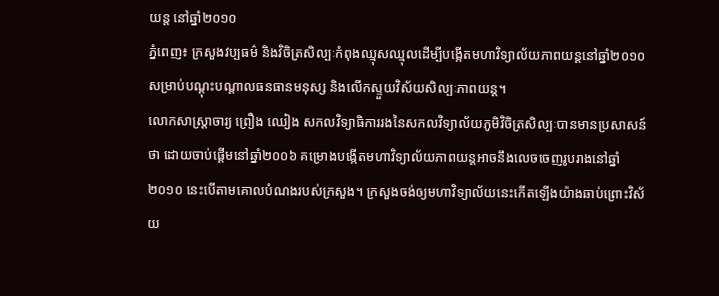យន្ត នៅឆ្នាំ២០១០
ភ្នំពេញ៖ ក្រសួងវប្បធម៌ និងវិចិត្រសិល្បៈកំពុងឈ្មុសឈ្មុលដើម្បីបង្កើតមហាវិទ្យាល័យភាពយន្តនៅឆ្នាំ២០១០សម្រាប់បណ្ដុះបណ្ដាលធនធានមនុស្ស និងលើកស្ទួយវិស័យសិល្បៈភាពយន្ត។
លោកសាស្ត្រាចារ្យ ព្រឿង ឈៀង សកលវិទ្យាធិការរងនៃសកលវិទ្យាល័យភូមិវិចិត្រសិល្បៈបានមានប្រសាសន៍
ថា ដោយចាប់ផ្ដើមនៅឆ្នាំ២០០៦ គម្រោងបង្កើតមហាវិទ្យាល័យភាពយន្តអាចនឹងលេចចេញរូបរាងនៅឆ្នាំ២០១០ នេះបើតាមគោលបំណងរបស់ក្រសួង។ ក្រសួងចង់ឲ្យមហាវិទ្យាល័យនេះកើតឡើងយ៉ាងឆាប់ព្រោះវិស័យ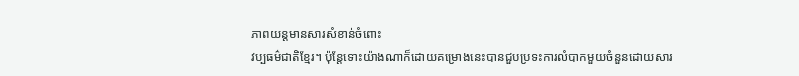ភាពយន្តមានសារសំខាន់ចំពោះ
វប្បធម៌ជាតិខ្មែរ។ ប៉ុន្តែទោះយ៉ាងណាក៏ដោយគម្រោងនេះបានជួបប្រទះការលំបាកមួយចំនួនដោយសារ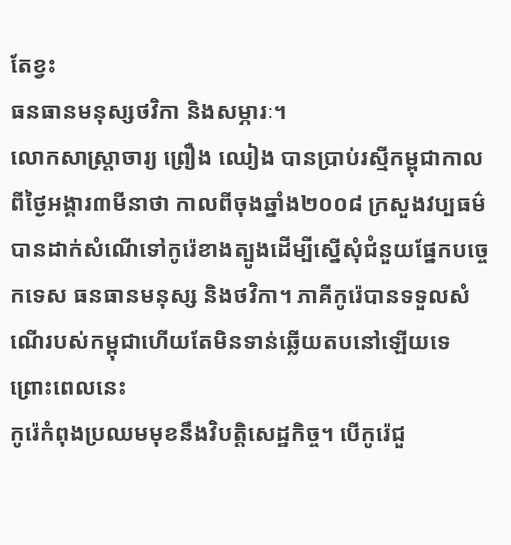តែខ្វះ
ធនធានមនុស្សថវិកា និងសម្ភារៈ។
លោកសាស្ត្រាចារ្យ ព្រឿង ឈៀង បានប្រាប់រស្មីកម្ពុជាកាលពីថ្ងៃអង្គារ៣មីនាថា កាលពីចុងឆ្នាំង២០០៨ ក្រសួងវប្បធម៌បានដាក់សំណើទៅកូរ៉េខាងត្បូងដើម្បីស្នើសុំជំនួយផ្នែកបច្ចេកទេស ធនធានមនុស្ស និងថវិកា។ ភាគីកូរ៉េបានទទួលសំណើរបស់កម្ពុជាហើយតែមិនទាន់ឆ្លើយតបនៅឡើយទេ ព្រោះពេលនេះ
កូរ៉េកំពុងប្រឈមមុខនឹងវិបត្តិសេដ្ឋកិច្ច។ បើកូរ៉េជួ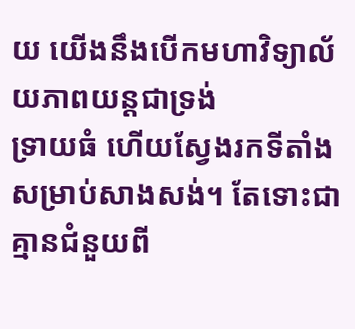យ យើងនឹងបើកមហាវិទ្យាល័យភាពយន្តជាទ្រង់
ទ្រាយធំ ហើយស្វែងរកទីតាំងសម្រាប់សាងសង់។ តែទោះជាគ្មានជំនួយពី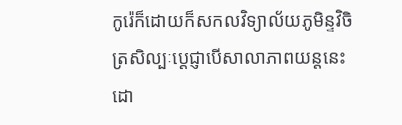កូរ៉េក៏ដោយក៏សកលវិទ្យាល័យភូមិន្ទវិចិត្រសិល្បៈប្ដេជ្ញាបើសាលាភាពយន្តនេះ
ដោ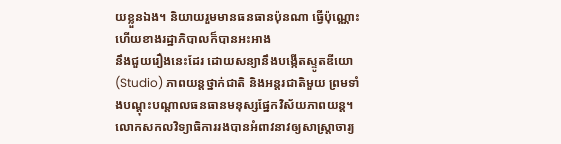យខ្លួនឯង។ និយាយរួមមានធនធានប៉ុនណា ធ្វើប៉ុណ្ណោះ ហើយខាងរដ្ឋាភិបាលក៏បានអះអាង
នឹងជួយរឿងនេះដែរ ដោយសន្យានឹងបង្កើតស្ទូតឌីយោ (Studio) ភាពយន្តថ្នាក់ជាតិ និងអន្តរជាតិមួយ ព្រមទាំងបណ្ដុះបណ្ដាលធនធានមនុស្សផ្នែកវិស័យភាពយន្ត។
លោកសកលវិទ្យាធិការរងបានអំពាវនាវឲ្យសាស្ត្រាចារ្យ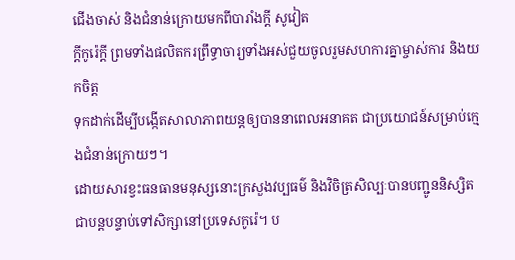ជើងចាស់ និងជំនាន់ក្រោយមកពីបារាំងក្ដី សូវៀត
ក្ដីកូរ៉េក្ដី ព្រមទាំងផលិតករព្រឹទ្ធាចារ្យទាំងអស់ជួយចូលរួមសហការគ្នាម្ចាស់ការ និងយកចិត្ត
ទុកដាក់ដើម្បីបង្កើតសាលាភាពយន្តឲ្យបាននាពេលអនាគត ជាប្រយោជន៍សម្រាប់ក្មេងជំនាន់ក្រោយៗ។
ដោយសារខ្វះធនធានមនុស្សនោះក្រសួងវប្បធម៌ និងវិចិត្រសិល្បៈបានបញ្ជូននិស្សិតជាបន្តបន្ទាប់ទៅសិក្សានៅប្រទេសកូរ៉េ។ ប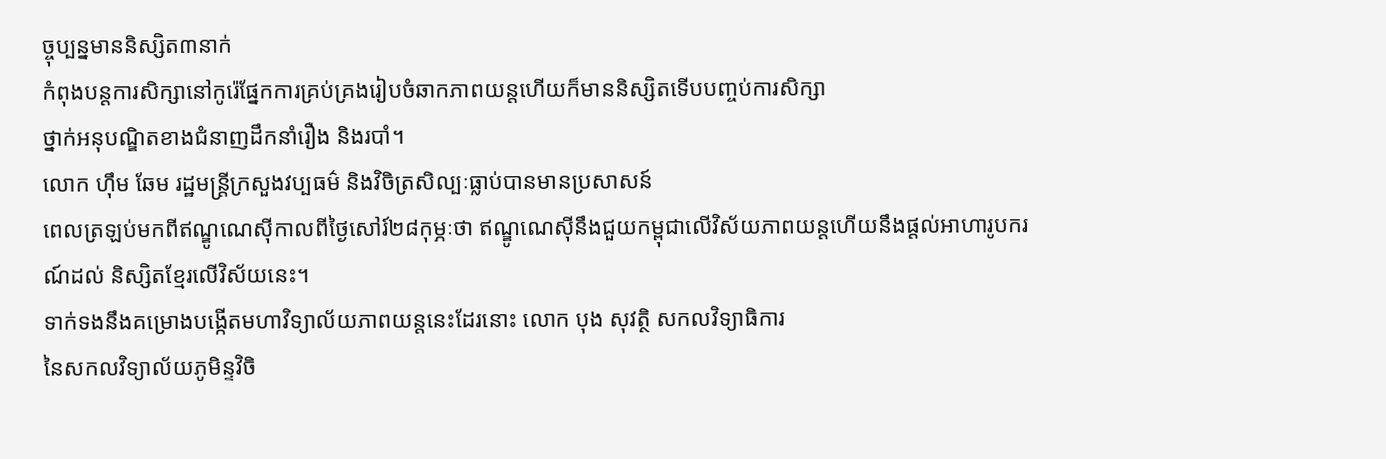ច្ចុប្បន្នមាននិស្សិត៣នាក់
កំពុងបន្តការសិក្សានៅកូរ៉េផ្នែកការគ្រប់គ្រងរៀបចំឆាកភាពយន្តហើយក៏មាននិស្សិតទើបបញ្ចប់ការសិក្សា
ថ្នាក់អនុបណ្ឌិតខាងជំនាញដឹកនាំរឿង និងរបាំ។
លោក ហ៊ឹម ឆែម រដ្ឋមន្ត្រីក្រសួងវប្បធម៌ និងវិចិត្រសិល្បៈធ្លាប់បានមានប្រសាសន៍
ពេលត្រឡប់មកពីឥណ្ឌូណេស៊ីកាលពីថ្ងៃសៅរ៍២៨កុម្ភៈថា ឥណ្ឌូណេស៊ីនឹងជួយកម្ពុជាលើវិស័យភាពយន្តហើយនឹងផ្ដល់អាហារូបករណ៍ដល់ និស្សិតខ្មែរលើវិស័យនេះ។
ទាក់ទងនឹងគម្រោងបង្កើតមហាវិទ្យាល័យភាពយន្តនេះដែរនោះ លោក បុង សុវត្ថិ សកលវិទ្យាធិការ
នៃសកលវិទ្យាល័យភូមិន្ទវិចិ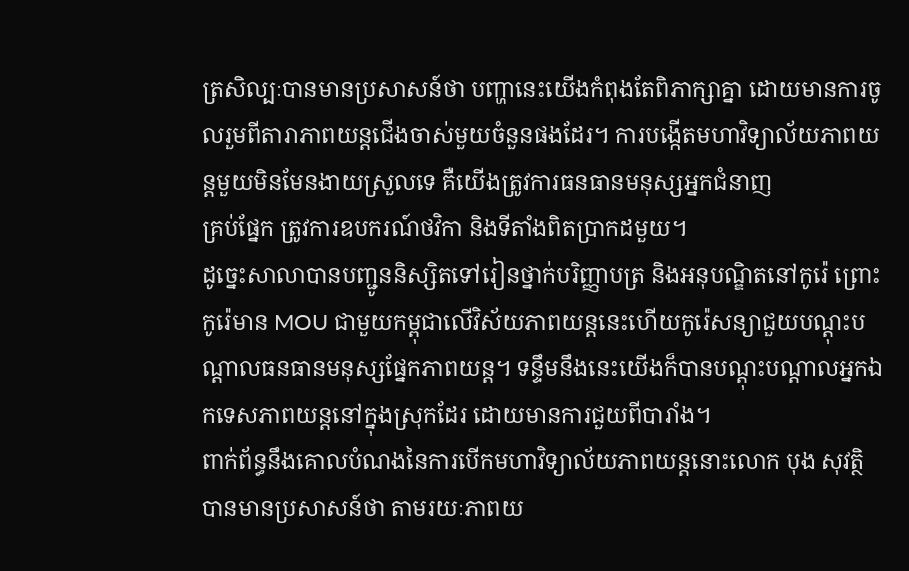ត្រសិល្បៈបានមានប្រសាសន៍ថា បញ្ហានេះយើងកំពុងតែពិភាក្សាគ្នា ដោយមានការចូលរួមពីតារាភាពយន្តជើងចាស់មួយចំនួនផងដែរ។ ការបង្កើតមហាវិទ្យាល័យភាពយន្តមួយមិនមែនងាយស្រួលទេ គឺយើងត្រូវការធនធានមនុស្សអ្នកជំនាញ
គ្រប់ផ្នែក ត្រូវការឧបករណ៍ថវិកា និងទីតាំងពិតប្រាកដមួយ។
ដូច្នេះសាលាបានបញ្ជូននិស្សិតទៅរៀនថ្នាក់បរិញ្ញាបត្រ និងអនុបណ្ឌិតនៅកូរ៉េ ព្រោះកូរ៉េមាន MOU ជាមួយកម្ពុជាលើវិស័យភាពយន្តនេះហើយកូរ៉េសន្យាជួយបណ្ដុះបណ្ដាលធនធានមនុស្សផ្នែកភាពយន្ត។ ទន្ទឹមនឹងនេះយើងក៏បានបណ្ដុះបណ្ដាលអ្នកឯកទេសភាពយន្តនៅក្នុងស្រុកដែរ ដោយមានការជួយពីបារាំង។
ពាក់ព័ន្ធនឹងគោលបំណងនៃការបើកមហាវិទ្យាល័យភាពយន្តនោះលោក បុង សុវត្ថិ បានមានប្រសាសន៍ថា តាមរយៈភាពយ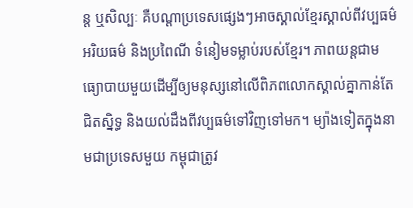ន្ត ឬសិល្បៈ គឺបណ្ដាប្រទេសផ្សេងៗអាចស្គាល់ខ្មែរស្គាល់ពីវប្បធម៌ អរិយធម៌ និងប្រពៃណី ទំនៀមទម្លាប់របស់ខ្មែរ។ ភាពយន្តជាមធ្យោបាយមួយដើម្បីឲ្យមនុស្សនៅលើពិភពលោកស្គាល់គ្នាកាន់តែ
ជិតស្និទ្ធ និងយល់ដឹងពីវប្បធម៌ទៅវិញទៅមក។ ម្យ៉ាងទៀតក្នុងនាមជាប្រទេសមួយ កម្ពុជាត្រូវ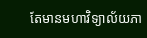តែមានមហាវិទ្យាល័យភា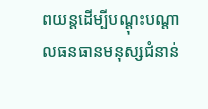ពយន្តដើម្បីបណ្ដុះបណ្ដាលធនធានមនុស្សជំនាន់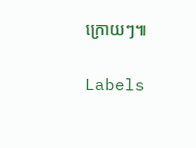ក្រោយៗ៕

Labels